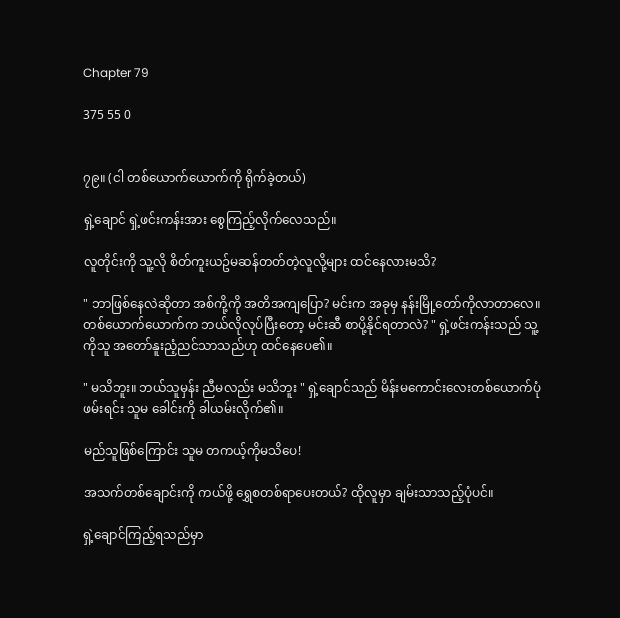Chapter 79

375 55 0


၇၉။ (ငါ တစ်ယောက်ယောက်ကို ရိုက်ခဲ့တယ်)

ရှဲ့ချောင် ရှဲ့ဖင်းကန်းအား စွေကြည့်လိုက်လေသည်။

လူတိုင်းကို သူ့လို စိတ်ကူးယဥ်မဆန်တတ်တဲ့လူလို့များ ထင်နေလားမသိ?

" ဘာဖြစ်နေလဲဆိုတာ အစ်ကို့ကို အတိအကျပြော? မင်းက အခုမှ နန်းမြို့တော်ကိုလာတာလေ။ တစ်ယောက်ယောက်က ဘယ်လိုလုပ်ပြီးတော့ မင်းဆီ စာပို့နိုင်ရတာလဲ? " ရှဲ့ဖင်းကန်းသည် သူ့ကိုသူ အတော်နူးညံ့ညင်သာသည်ဟု ထင်နေပေ၏။

" မသိဘူး။ ဘယ်သူမှန်း ညီမလည်း မသိဘူး " ရှဲ့ချောင်သည် မိန်းမကောင်းလေးတစ်ယောက်ပုံဖမ်းရင်း သူမ ခေါင်းကို ခါယမ်းလိုက်၏။

မည်သူဖြစ်ကြောင်း သူမ တကယ့်ကိုမသိပေ!

အသက်တစ်ချောင်းကို ကယ်ဖို့ ရွှေစတစ်ရာပေးတယ်? ထိုလူမှာ ချမ်းသာသည့်ပုံပင်။

ရှဲ့ချောင်ကြည့်ရသည်မှာ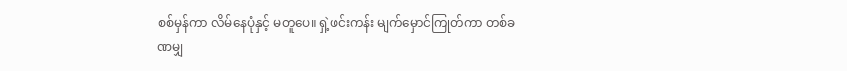စစ်မှန်ကာ လိမ်နေပုံနှင့် မတူပေ။ ရှဲ့ဖင်းကန်း မျက်မှောင်ကြုတ်ကာ တစ်ခဏမျှ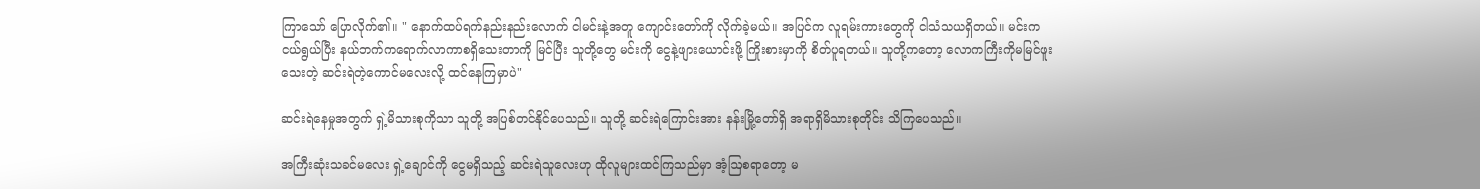ကြာသော် ပြောလိုက်၏။ " နောက်ထပ်ရက်နည်းနည်းလောက် ငါမင်းနဲ့အတူ ကျောင်းတော်ကို လိုက်ခဲ့မယ်။ အပြင်က လူရမ်းကားတွေကို ငါသံသယရှိတယ်။ မင်းက ငယ်ရွယ်ပြီး နယ်ဘက်ကရောက်လာကာစရှိသေးတာကို မြင်ပြီး သူတို့တွေ မင်းကို ငွေနဲ့ဖျားယောင်းဖို့ ကြိုးစားမှာကို စိတ်ပူရတယ်။ သူတို့ကတော့ လောကကြီးကိုမမြင်ဖူးသေးတဲ့ ဆင်းရဲတဲ့ကောင်မလေးလို့ ထင်နေကြမှာပဲ"

ဆင်းရဲနေမှုအတွက် ရှဲ့မိသားစုကိုသာ သူတို့ အပြစ်တင်နိုင်ပေသည်။ သူတို့ ဆင်းရဲကြောင်းအား နန်းမြို့တော်ရှိ အရာရှိမိသားစုတိုင်း သိကြပေသည်။

အကြီးဆုံးသခင်မလေး ရှဲ့ချောင်ကို ငွေမရှိသည့် ဆင်းရဲသူလေးဟု ထိုလူများထင်ကြသည်မှာ အံ့ဩစရာတော့ မ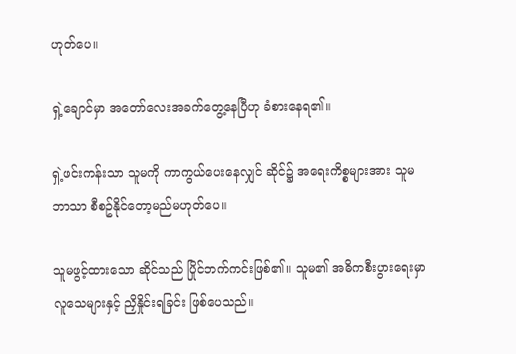ဟုတ်ပေ။

ရှဲ့ချောင်မှာ အတော်လေးအခက်တွေ့နေပြီဟု ခံစားနေရ၏။

ရှဲ့ဖင်းကန်းသာ သူမကို ကာကွယ်ပေးနေလျှင် ဆိုင်၌ အရေးကိစ္စများအား သူမဘာသာ စီစဥ်နိုင်တော့မည်မဟုတ်ပေ။

သူမဖွင့်ထားသော ဆိုင်သည် ပြိုင်ဘက်ကင်းဖြစ်၏။ သူမ၏ အဓိကစီးပွားရေးမှာ လူသေများနှင့် ညှိနှိုင်းရခြင်း ဖြစ်ပေသည်။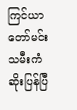ကြင်ယာတော်မင်းသမီးကံဆိုးပြန်ပြီ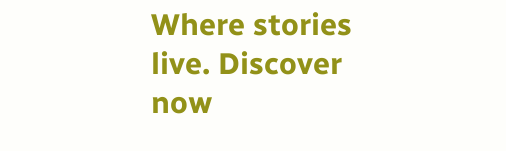Where stories live. Discover now